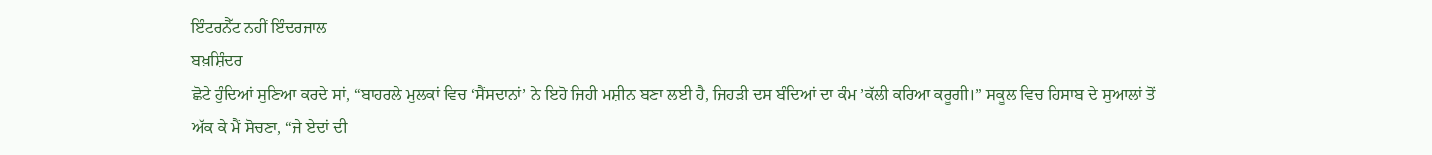ਇੰਟਰਨੈੱਟ ਨਹੀਂ ਇੰਦਰਜਾਲ
ਬਖ਼ਸ਼ਿੰਦਰ
ਛੋਟੇ ਹੁੰਦਿਆਂ ਸੁਣਿਆ ਕਰਦੇ ਸਾਂ, “ਬਾਹਰਲੇ ਮੁਲਕਾਂ ਵਿਚ ‘ਸੈਂਸਦਾਨਾਂ’ ਨੇ ਇਹੋ ਜਿਹੀ ਮਸ਼ੀਨ ਬਣਾ ਲਈ ਹੈ, ਜਿਹੜੀ ਦਸ ਬੰਦਿਆਂ ਦਾ ਕੰਮ ’ਕੱਲੀ ਕਰਿਆ ਕਰੂਗੀ।” ਸਕੂਲ ਵਿਚ ਹਿਸਾਬ ਦੇ ਸੁਆਲਾਂ ਤੋਂ ਅੱਕ ਕੇ ਮੈਂ ਸੋਚਣਾ, “ਜੇ ਏਦਾਂ ਦੀ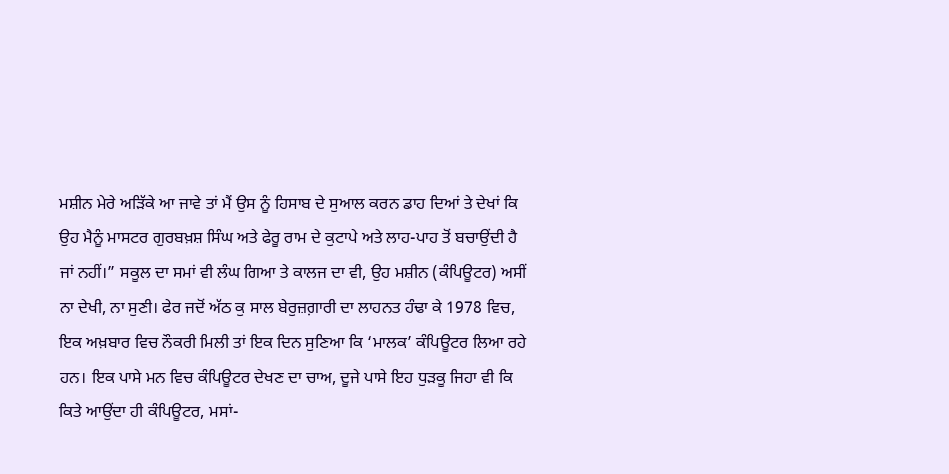ਮਸ਼ੀਨ ਮੇਰੇ ਅੜਿੱਕੇ ਆ ਜਾਵੇ ਤਾਂ ਮੈਂ ਉਸ ਨੂੰ ਹਿਸਾਬ ਦੇ ਸੁਆਲ ਕਰਨ ਡਾਹ ਦਿਆਂ ਤੇ ਦੇਖਾਂ ਕਿ ਉਹ ਮੈਨੂੰ ਮਾਸਟਰ ਗੁਰਬਖ਼ਸ਼ ਸਿੰਘ ਅਤੇ ਫੇਰੂ ਰਾਮ ਦੇ ਕੁਟਾਪੇ ਅਤੇ ਲਾਹ-ਪਾਹ ਤੋਂ ਬਚਾਉਂਦੀ ਹੈ ਜਾਂ ਨਹੀਂ।” ਸਕੂਲ ਦਾ ਸਮਾਂ ਵੀ ਲੰਘ ਗਿਆ ਤੇ ਕਾਲਜ ਦਾ ਵੀ, ਉਹ ਮਸ਼ੀਨ (ਕੰਪਿਊਟਰ) ਅਸੀਂ ਨਾ ਦੇਖੀ, ਨਾ ਸੁਣੀ। ਫੇਰ ਜਦੋਂ ਅੱਠ ਕੁ ਸਾਲ ਬੇਰੁਜ਼ਗ਼ਾਰੀ ਦਾ ਲਾਹਨਤ ਹੰਢਾ ਕੇ 1978 ਵਿਚ, ਇਕ ਅਖ਼ਬਾਰ ਵਿਚ ਨੌਕਰੀ ਮਿਲੀ ਤਾਂ ਇਕ ਦਿਨ ਸੁਣਿਆ ਕਿ ‘ਮਾਲਕ’ ਕੰਪਿਊਟਰ ਲਿਆ ਰਹੇ ਹਨ। ਇਕ ਪਾਸੇ ਮਨ ਵਿਚ ਕੰਪਿਊਟਰ ਦੇਖਣ ਦਾ ਚਾਅ, ਦੂਜੇ ਪਾਸੇ ਇਹ ਧੁੜਕੂ ਜਿਹਾ ਵੀ ਕਿ ਕਿਤੇ ਆਉਂਦਾ ਹੀ ਕੰਪਿਊਟਰ, ਮਸਾਂ-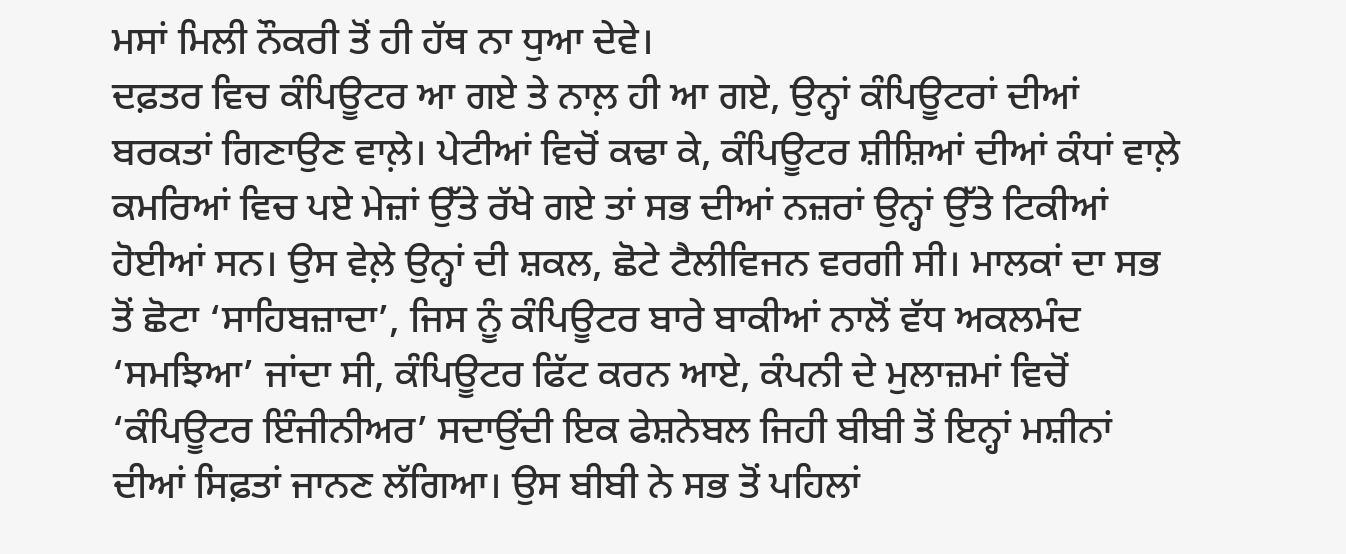ਮਸਾਂ ਮਿਲੀ ਨੌਕਰੀ ਤੋਂ ਹੀ ਹੱਥ ਨਾ ਧੁਆ ਦੇਵੇ।
ਦਫ਼ਤਰ ਵਿਚ ਕੰਪਿਊਟਰ ਆ ਗਏ ਤੇ ਨਾਲ਼ ਹੀ ਆ ਗਏ, ਉਨ੍ਹਾਂ ਕੰਪਿਊਟਰਾਂ ਦੀਆਂ ਬਰਕਤਾਂ ਗਿਣਾਉਣ ਵਾਲ਼ੇ। ਪੇਟੀਆਂ ਵਿਚੋਂ ਕਢਾ ਕੇ, ਕੰਪਿਊਟਰ ਸ਼ੀਸ਼ਿਆਂ ਦੀਆਂ ਕੰਧਾਂ ਵਾਲ਼ੇ ਕਮਰਿਆਂ ਵਿਚ ਪਏ ਮੇਜ਼ਾਂ ਉੱਤੇ ਰੱਖੇ ਗਏ ਤਾਂ ਸਭ ਦੀਆਂ ਨਜ਼ਰਾਂ ਉਨ੍ਹਾਂ ਉੱਤੇ ਟਿਕੀਆਂ ਹੋਈਆਂ ਸਨ। ਉਸ ਵੇਲ਼ੇ ਉਨ੍ਹਾਂ ਦੀ ਸ਼ਕਲ, ਛੋਟੇ ਟੈਲੀਵਿਜਨ ਵਰਗੀ ਸੀ। ਮਾਲਕਾਂ ਦਾ ਸਭ ਤੋਂ ਛੋਟਾ ‘ਸਾਹਿਬਜ਼ਾਦਾ’, ਜਿਸ ਨੂੰ ਕੰਪਿਊਟਰ ਬਾਰੇ ਬਾਕੀਆਂ ਨਾਲੋਂ ਵੱਧ ਅਕਲਮੰਦ ‘ਸਮਝਿਆ’ ਜਾਂਦਾ ਸੀ, ਕੰਪਿਊਟਰ ਫਿੱਟ ਕਰਨ ਆਏ, ਕੰਪਨੀ ਦੇ ਮੁਲਾਜ਼ਮਾਂ ਵਿਚੋਂ ‘ਕੰਪਿਊਟਰ ਇੰਜੀਨੀਅਰ’ ਸਦਾਉਂਦੀ ਇਕ ਫੇਸ਼ਨੇਬਲ ਜਿਹੀ ਬੀਬੀ ਤੋਂ ਇਨ੍ਹਾਂ ਮਸ਼ੀਨਾਂ ਦੀਆਂ ਸਿਫ਼ਤਾਂ ਜਾਨਣ ਲੱਗਿਆ। ਉਸ ਬੀਬੀ ਨੇ ਸਭ ਤੋਂ ਪਹਿਲਾਂ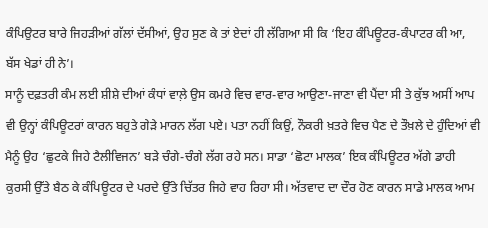ਕੰਪਿਉਟਰ ਬਾਰੇ ਜਿਹੜੀਆਂ ਗੱਲਾਂ ਦੱਸੀਆਂ, ਉਹ ਸੁਣ ਕੇ ਤਾਂ ਏਦਾਂ ਹੀ ਲੱਗਿਆ ਸੀ ਕਿ ‘ਇਹ ਕੰਪਿਊਟਰ-ਕੰਪਾਟਰ ਕੀ ਆ, ਬੱਸ ਖੇਡਾਂ ਹੀ ਨੇ’।
ਸਾਨੂੰ ਦਫ਼ਤਰੀ ਕੰਮ ਲਈ ਸ਼ੀਸ਼ੇ ਦੀਆਂ ਕੰਧਾਂ ਵਾਲ਼ੇ ਉਸ ਕਮਰੇ ਵਿਚ ਵਾਰ-ਵਾਰ ਆਉਣਾ-ਜਾਣਾ ਵੀ ਪੈਂਦਾ ਸੀ ਤੇ ਕੁੱਝ ਅਸੀਂ ਆਪ ਵੀ ਉਨ੍ਹਾਂ ਕੰਪਿਊਟਰਾਂ ਕਾਰਨ ਬਹੁਤੇ ਗੇੜੇ ਮਾਰਨ ਲੱਗ ਪਏ। ਪਤਾ ਨਹੀਂ ਕਿਉਂ, ਨੌਕਰੀ ਖ਼ਤਰੇ ਵਿਚ ਪੈਣ ਦੇ ਤੌਖ਼ਲੇ ਦੇ ਹੁੰਦਿਆਂ ਵੀ ਮੈਨੂੰ ਉਹ ‘ਛੁਟਕੇ ਜਿਹੇ ਟੈਲੀਵਿਜਨ’ ਬੜੇ ਚੰਗੇ-ਚੰਗੇ ਲੱਗ ਰਹੇ ਸਨ। ਸਾਡਾ ‘ਛੋਟਾ ਮਾਲਕ’ ਇਕ ਕੰਪਿਊਟਰ ਅੱਗੇ ਡਾਹੀ ਕੁਰਸੀ ਉੱਤੇ ਬੈਠ ਕੇ ਕੰਪਿਊਟਰ ਦੇ ਪਰਦੇ ਉੱਤੇ ਚਿੱਤਰ ਜਿਹੇ ਵਾਹ ਰਿਹਾ ਸੀ। ਅੱਤਵਾਦ ਦਾ ਦੌਰ ਹੋਣ ਕਾਰਨ ਸਾਡੇ ਮਾਲਕ ਆਮ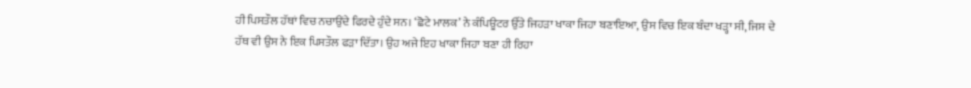ਹੀ ਪਿਸਤੌਲ ਹੱਥਾਂ ਵਿਚ ਨਚਾਉਂਦੇ ਫਿਰਦੇ ਹੁੰਦੇ ਸਨ। ‘ਛੋਟੇ ਮਾਲਕ’ ਨੇ ਕੰਪਿਊਟਰ ਉੱਤੇ ਜਿਹੜਾ ਖਾਕਾ ਜਿਹਾ ਬਣਾਇਆ, ਉਸ ਵਿਚ ਇਕ ਬੰਦਾ ਖੜ੍ਹਾ ਸੀ, ਜਿਸ ਦੇ ਹੱਥ ਵੀ ਉਸ ਨੇ ਇਕ ਪਿਸਤੌਲ ਫੜਾ ਦਿੱਤਾ। ਉਹ ਅਜੇ ਇਹ ਖਾਕਾ ਜਿਹਾ ਬਣਾ ਹੀ ਰਿਹਾ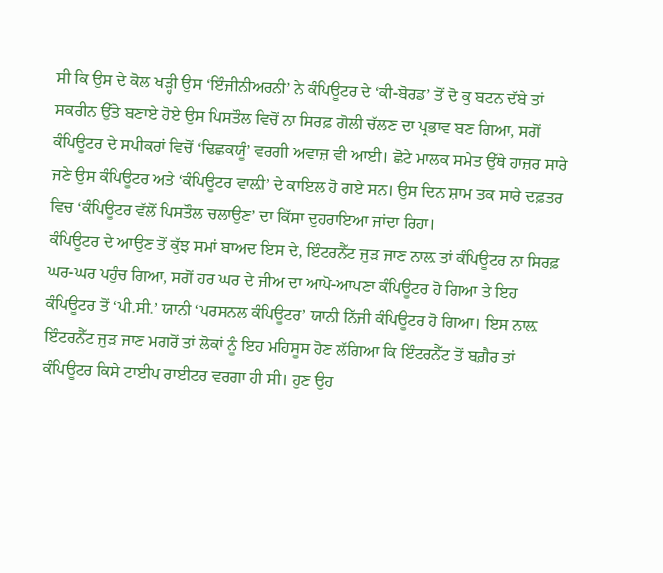ਸੀ ਕਿ ਉਸ ਦੇ ਕੋਲ ਖੜ੍ਹੀ ਉਸ ‘ਇੰਜੀਨੀਅਰਨੀ’ ਨੇ ਕੰਪਿਊਟਰ ਦੇ ‘ਕੀ-ਬੋਰਡ’ ਤੋਂ ਦੋ ਕੁ ਬਟਨ ਦੱਬੇ ਤਾਂ ਸਕਰੀਨ ਉੱਤੇ ਬਣਾਏ ਹੋਏ ਉਸ ਪਿਸਤੌਲ ਵਿਚੋਂ ਨਾ ਸਿਰਫ਼ ਗੋਲੀ ਚੱਲਣ ਦਾ ਪ੍ਰਭਾਵ ਬਣ ਗਿਆ, ਸਗੋਂ ਕੰਪਿਊਟਰ ਦੇ ਸਪੀਕਰਾਂ ਵਿਚੋਂ ‘ਢਿਛਕਯੂੰ’ ਵਰਗੀ ਅਵਾਜ਼ ਵੀ ਆਈ। ਛੋਟੇ ਮਾਲਕ ਸਮੇਤ ਉੱਥੇ ਹਾਜ਼ਰ ਸਾਰੇ ਜਣੇ ਉਸ ਕੰਪਿਊਟਰ ਅਤੇ ‘ਕੰਪਿਊਟਰ ਵਾਲ਼ੀ’ ਦੇ ਕਾਇਲ ਹੋ ਗਏ ਸਨ। ਉਸ ਦਿਨ ਸ਼ਾਮ ਤਕ ਸਾਰੇ ਦਫ਼ਤਰ ਵਿਚ ‘ਕੰਪਿਊਟਰ ਵੱਲੋਂ ਪਿਸਤੌਲ ਚਲਾਉਣ’ ਦਾ ਕਿੱਸਾ ਦੁਹਰਾਇਆ ਜਾਂਦਾ ਰਿਹਾ।
ਕੰਪਿਊਟਰ ਦੇ ਆਉਣ ਤੋਂ ਕੁੱਝ ਸਮਾਂ ਬਾਅਦ ਇਸ ਦੇ, ਇੰਟਰਨੈੱਟ ਜੁੜ ਜਾਣ ਨਾਲ਼ ਤਾਂ ਕੰਪਿਊਟਰ ਨਾ ਸਿਰਫ਼ ਘਰ-ਘਰ ਪਹੁੰਚ ਗਿਆ, ਸਗੋਂ ਹਰ ਘਰ ਦੇ ਜੀਅ ਦਾ ਆਪੋ-ਆਪਣਾ ਕੰਪਿਊਟਰ ਹੋ ਗਿਆ ਤੇ ਇਹ ਕੰਪਿਊਟਰ ਤੋਂ ‘ਪੀ.ਸੀ.’ ਯਾਨੀ ‘ਪਰਸਨਲ ਕੰਪਿਊਟਰ’ ਯਾਨੀ ਨਿੱਜੀ ਕੰਪਿਊਟਰ ਹੋ ਗਿਆ। ਇਸ ਨਾਲ਼ ਇੰਟਰਨੈੱਟ ਜੁੜ ਜਾਣ ਮਗਰੋਂ ਤਾਂ ਲੋਕਾਂ ਨੂੰ ਇਹ ਮਹਿਸੂਸ ਹੋਣ ਲੱਗਿਆ ਕਿ ਇੰਟਰਨੈੱਟ ਤੋਂ ਬਗ਼ੈਰ ਤਾਂ ਕੰਪਿਊਟਰ ਕਿਸੇ ਟਾਈਪ ਰਾਈਟਰ ਵਰਗਾ ਹੀ ਸੀ। ਹੁਣ ਉਹ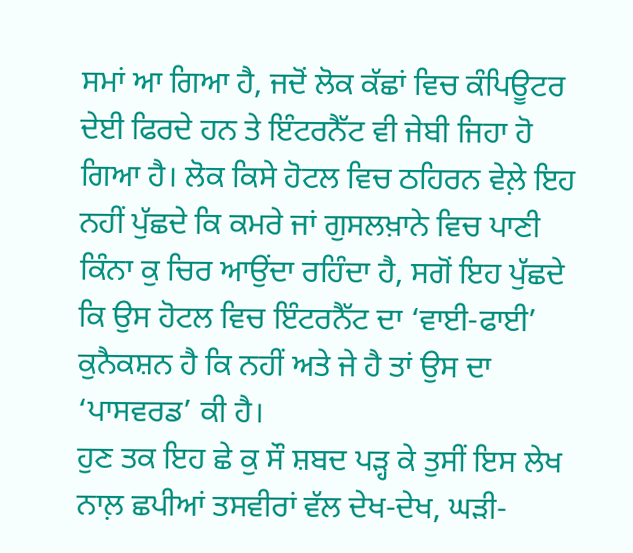ਸਮਾਂ ਆ ਗਿਆ ਹੈ, ਜਦੋਂ ਲੋਕ ਕੱਛਾਂ ਵਿਚ ਕੰਪਿਊਟਰ ਦੇਈ ਫਿਰਦੇ ਹਨ ਤੇ ਇੰਟਰਨੈੱਟ ਵੀ ਜੇਬੀ ਜਿਹਾ ਹੋ ਗਿਆ ਹੈ। ਲੋਕ ਕਿਸੇ ਹੋਟਲ ਵਿਚ ਠਹਿਰਨ ਵੇਲ਼ੇ ਇਹ ਨਹੀਂ ਪੁੱਛਦੇ ਕਿ ਕਮਰੇ ਜਾਂ ਗੁਸਲਖ਼ਾਨੇ ਵਿਚ ਪਾਣੀ ਕਿੰਨਾ ਕੁ ਚਿਰ ਆਉਂਦਾ ਰਹਿੰਦਾ ਹੈ, ਸਗੋਂ ਇਹ ਪੁੱਛਦੇ ਕਿ ਉਸ ਹੋਟਲ ਵਿਚ ਇੰਟਰਨੈੱਟ ਦਾ ‘ਵਾਈ-ਫਾਈ’ ਕੁਨੈਕਸ਼ਨ ਹੈ ਕਿ ਨਹੀਂ ਅਤੇ ਜੇ ਹੈ ਤਾਂ ਉਸ ਦਾ ‘ਪਾਸਵਰਡ’ ਕੀ ਹੈ।
ਹੁਣ ਤਕ ਇਹ ਛੇ ਕੁ ਸੌ ਸ਼ਬਦ ਪੜ੍ਹ ਕੇ ਤੁਸੀਂ ਇਸ ਲੇਖ ਨਾਲ਼ ਛਪੀਆਂ ਤਸਵੀਰਾਂ ਵੱਲ ਦੇਖ-ਦੇਖ, ਘੜੀ-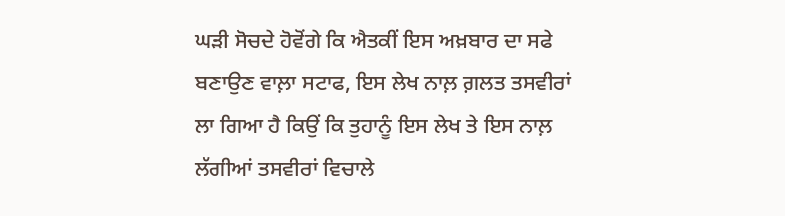ਘੜੀ ਸੋਚਦੇ ਹੋਵੋਂਗੇ ਕਿ ਐਤਕੀਂ ਇਸ ਅਖ਼ਬਾਰ ਦਾ ਸਫੇ ਬਣਾਉਣ ਵਾਲ਼ਾ ਸਟਾਫ, ਇਸ ਲੇਖ ਨਾਲ਼ ਗ਼ਲਤ ਤਸਵੀਰਾਂ ਲਾ ਗਿਆ ਹੈ ਕਿਉਂ ਕਿ ਤੁਹਾਨੂੰ ਇਸ ਲੇਖ ਤੇ ਇਸ ਨਾਲ਼ ਲੱਗੀਆਂ ਤਸਵੀਰਾਂ ਵਿਚਾਲੇ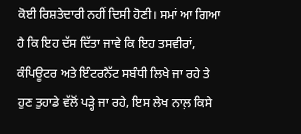ਕੋਈ ਰਿਸ਼ਤੇਦਾਰੀ ਨਹੀਂ ਦਿਸੀ ਹੋਣੀ। ਸਮਾਂ ਆ ਗਿਆ ਹੈ ਕਿ ਇਹ ਦੱਸ ਦਿੱਤਾ ਜਾਵੇ ਕਿ ਇਹ ਤਸਵੀਰਾਂ, ਕੰਪਿਊਟਰ ਅਤੇ ਇੰਟਰਨੈੱਟ ਸਬੰਧੀ ਲਿਖੇ ਜਾ ਰਹੇ ਤੇ ਹੁਣ ਤੁਹਾਡੇ ਵੱਲੋਂ ਪੜ੍ਹੇ ਜਾ ਰਹੇ, ਇਸ ਲੇਖ ਨਾਲ਼ ਕਿਸੇ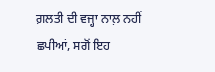ਗ਼ਲਤੀ ਦੀ ਵਜ੍ਹਾ ਨਾਲ਼ ਨਹੀਂ ਛਪੀਆਂ, ਸਗੋਂ ਇਹ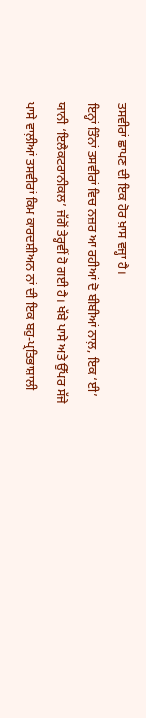ਤਸਵੀਰਾਂ ਛਾਪਣ ਦੀ ਇਕ ਹੋਰ ਖ਼ਾਸ ਵਜ੍ਹਾ ਹੈ।
ਇਨ੍ਹਾਂ ਤਿੰਨਾਂ ਤਸਵੀਰਾਂ ਵਿਚ ਨਜ਼ਰ ਆ ਰਹੀਆਂ ਦੋ ਬੀਬੀਆਂ ਨਾਲ਼, ਇਕ ‘ਈ’ ਯਾਨੀ ‘ਇਲੈਕਟਰਾਨੀਕਲ’ ਜੱਗੋਂ ਤੇਰ੍ਹਵੀਂ ਹੋ ਗਈ ਹੈ। ਖੱਬੇ ਪਾਸੇ ਅਤੇ ਉੱਪਰ ਸੱਜੇ ਪਾਸੇ ਵਾਲ਼ੀਆਂ ਤਸਵੀਰਾਂ ਕਿਮ ਕਾਰਦਸ਼ੀਅਨ ਨਾਂ ਦੀ ਇਕ ਬਹੁ-ਪ੍ਰਤਿਭਾਸ਼ਾਲੀ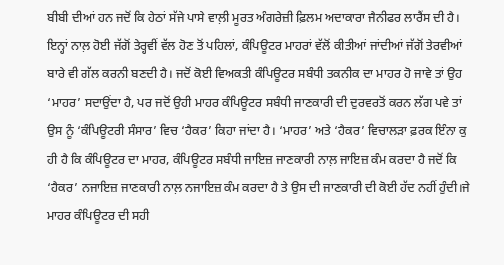ਬੀਬੀ ਦੀਆਂ ਹਨ ਜਦੋਂ ਕਿ ਹੇਠਾਂ ਸੱਜੇ ਪਾਸੇ ਵਾਲ਼ੀ ਮੂਰਤ ਅੰਗਰੇਜ਼ੀ ਫ਼ਿਲਮ ਅਦਾਕਾਰਾ ਜੈਨੀਫਰ ਲਾਰੈਂਸ ਦੀ ਹੈ। ਇਨ੍ਹਾਂ ਨਾਲ਼ ਹੋਈ ਜੱਗੋਂ ਤੇਰ੍ਹਵੀਂ ਵੱਲ ਹੋਣ ਤੋਂ ਪਹਿਲਾਂ, ਕੰਪਿਊਟਰ ਮਾਹਰਾਂ ਵੱਲੋਂ ਕੀਤੀਆਂ ਜਾਂਦੀਆਂ ਜੱਗੋਂ ਤੇਰਵੀਆਂ ਬਾਰੇ ਵੀ ਗੱਲ ਕਰਨੀ ਬਣਦੀ ਹੈ। ਜਦੋਂ ਕੋਈ ਵਿਅਕਤੀ ਕੰਪਿਊਟਰ ਸਬੰਧੀ ਤਕਨੀਕ ਦਾ ਮਾਹਰ ਹੋ ਜਾਵੇ ਤਾਂ ਉਹ ‘ਮਾਹਰ’ ਸਦਾਉਂਦਾ ਹੈ, ਪਰ ਜਦੋਂ ਉਹੀ ਮਾਹਰ ਕੰਪਿਊਟਰ ਸਬੰਧੀ ਜਾਣਕਾਰੀ ਦੀ ਦੁਰਵਰਤੋਂ ਕਰਨ ਲੱਗ ਪਵੇ ਤਾਂ ਉਸ ਨੂੰ ‘ਕੰਪਿਊਟਰੀ ਸੰਸਾਰ’ ਵਿਚ ‘ਹੈਕਰ’ ਕਿਹਾ ਜਾਂਦਾ ਹੈ। ‘ਮਾਹਰ’ ਅਤੇ ‘ਹੈਕਰ’ ਵਿਚਾਲੜਾ ਫ਼ਰਕ ਇੰਨਾ ਕੁ ਹੀ ਹੈ ਕਿ ਕੰਪਿਊਟਰ ਦਾ ਮਾਹਰ, ਕੰਪਿਊਟਰ ਸਬੰਧੀ ਜਾਇਜ਼ ਜਾਣਕਾਰੀ ਨਾਲ਼ ਜਾਇਜ਼ ਕੰਮ ਕਰਦਾ ਹੈ ਜਦੋਂ ਕਿ ‘ਹੈਕਰ’ ਨਜਾਇਜ਼ ਜਾਣਕਾਰੀ ਨਾਲ਼ ਨਜਾਇਜ਼ ਕੰਮ ਕਰਦਾ ਹੈ ਤੇ ਉਸ ਦੀ ਜਾਣਕਾਰੀ ਦੀ ਕੋਈ ਹੱਦ ਨਹੀਂ ਹੁੰਦੀ।ਜੇ ਮਾਹਰ ਕੰਪਿਊਟਰ ਦੀ ਸਹੀ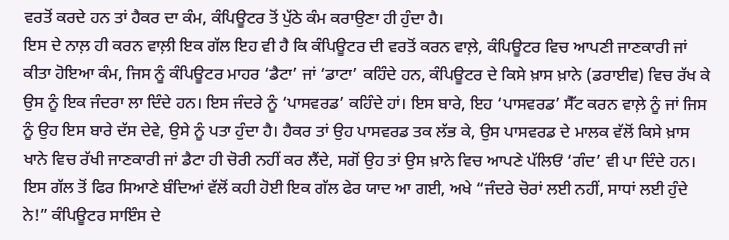ਵਰਤੋਂ ਕਰਦੇ ਹਨ ਤਾਂ ਹੈਕਰ ਦਾ ਕੰਮ, ਕੰਪਿਊਟਰ ਤੋਂ ਪੁੱਠੇ ਕੰਮ ਕਰਾਉਣਾ ਹੀ ਹੁੰਦਾ ਹੈ।
ਇਸ ਦੇ ਨਾਲ਼ ਹੀ ਕਰਨ ਵਾਲ਼ੀ ਇਕ ਗੱਲ ਇਹ ਵੀ ਹੈ ਕਿ ਕੰਪਿਊਟਰ ਦੀ ਵਰਤੋਂ ਕਰਨ ਵਾਲ਼ੇ, ਕੰਪਿਊਟਰ ਵਿਚ ਆਪਣੀ ਜਾਣਕਾਰੀ ਜਾਂ ਕੀਤਾ ਹੋਇਆ ਕੰਮ, ਜਿਸ ਨੂੰ ਕੰਪਿਊਟਰ ਮਾਹਰ ‘ਡੈਟਾ’ ਜਾਂ ‘ਡਾਟਾ’ ਕਹਿੰਦੇ ਹਨ, ਕੰਪਿਊਟਰ ਦੇ ਕਿਸੇ ਖ਼ਾਸ ਖ਼ਾਨੇ (ਡਰਾਈਵ) ਵਿਚ ਰੱਖ ਕੇ ਉਸ ਨੂੰ ਇਕ ਜੰਦਰਾ ਲਾ ਦਿੰਦੇ ਹਨ। ਇਸ ਜੰਦਰੇ ਨੂੰ ‘ਪਾਸਵਰਡ’ ਕਹਿੰਦੇ ਹਾਂ। ਇਸ ਬਾਰੇ, ਇਹ ‘ਪਾਸਵਰਡ’ ਸੈੱਟ ਕਰਨ ਵਾਲ਼ੇ ਨੂੰ ਜਾਂ ਜਿਸ ਨੂੰ ਉਹ ਇਸ ਬਾਰੇ ਦੱਸ ਦੇਵੇ, ਉਸੇ ਨੂੰ ਪਤਾ ਹੁੰਦਾ ਹੈ। ਹੈਕਰ ਤਾਂ ਉਹ ਪਾਸਵਰਡ ਤਕ ਲੱਭ ਕੇ, ਉਸ ਪਾਸਵਰਡ ਦੇ ਮਾਲਕ ਵੱਲੋਂ ਕਿਸੇ ਖ਼ਾਸ ਖਾਨੇ ਵਿਚ ਰੱਖੀ ਜਾਣਕਾਰੀ ਜਾਂ ਡੈਟਾ ਹੀ ਚੋਰੀ ਨਹੀਂ ਕਰ ਲੈਂਦੇ, ਸਗੋਂ ਉਹ ਤਾਂ ਉਸ ਖ਼ਾਨੇ ਵਿਚ ਆਪਣੇ ਪੱਲਿਓਂ ‘ਗੰਦ’ ਵੀ ਪਾ ਦਿੰਦੇ ਹਨ।
ਇਸ ਗੱਲ ਤੋਂ ਫਿਰ ਸਿਆਣੇ ਬੰਦਿਆਂ ਵੱਲੋਂ ਕਹੀ ਹੋਈ ਇਕ ਗੱਲ ਫੇਰ ਯਾਦ ਆ ਗਈ, ਅਖੇ “ਜੰਦਰੇ ਚੋਰਾਂ ਲਈ ਨਹੀਂ, ਸਾਧਾਂ ਲਈ ਹੁੰਦੇ ਨੇ!” ਕੰਪਿਊਟਰ ਸਾਇੰਸ ਦੇ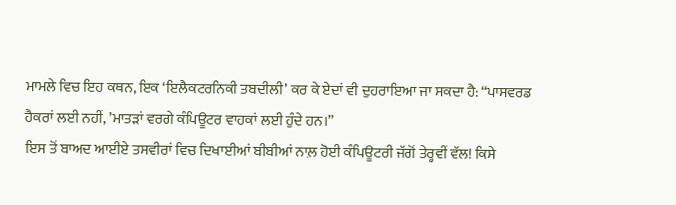ਮਾਮਲੇ ਵਿਚ ਇਹ ਕਥਨ, ਇਕ ‘ਇਲੈਕਟਰਨਿਕੀ ਤਬਦੀਲੀ’ ਕਰ ਕੇ ਏਦਾਂ ਵੀ ਦੁਹਰਾਇਆ ਜਾ ਸਕਦਾ ਹੈ: “ਪਾਸਵਰਡ ਹੈਕਰਾਂ ਲਈ ਨਹੀਂ, ’ਮਾਤੜਾਂ ਵਰਗੇ ਕੰਪਿਊਟਰ ਵਾਹਕਾਂ ਲਈ ਹੁੰਦੇ ਹਨ।”
ਇਸ ਤੋਂ ਬਾਅਦ ਆਈਏ ਤਸਵੀਰਾਂ ਵਿਚ ਦਿਖਾਈਆਂ ਬੀਬੀਆਂ ਨਾਲ਼ ਹੋਈ ਕੰਪਿਊਟਰੀ ਜੱਗੋਂ ਤੇਰ੍ਹਵੀਂ ਵੱਲ! ਕਿਸੇ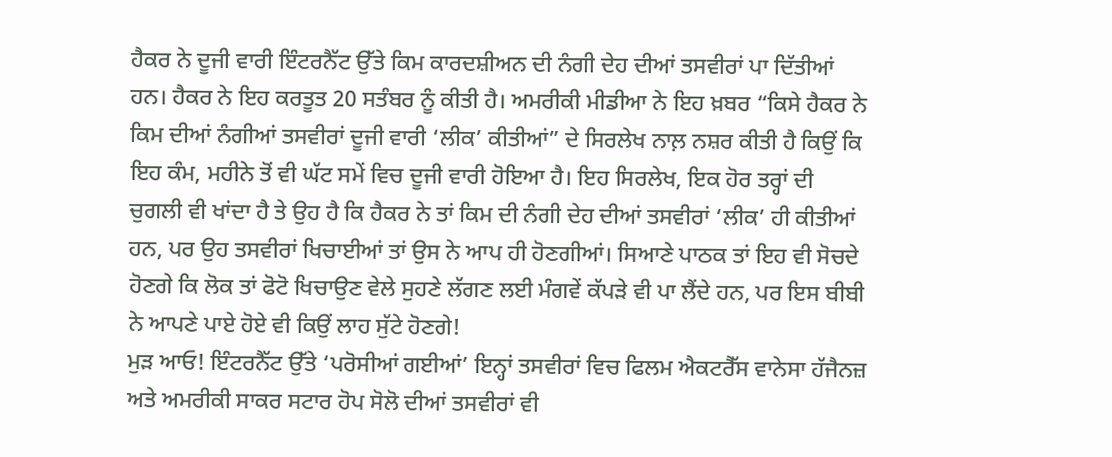ਹੈਕਰ ਨੇ ਦੂਜੀ ਵਾਰੀ ਇੰਟਰਨੈੱਟ ਉੱਤੇ ਕਿਮ ਕਾਰਦਸ਼ੀਅਨ ਦੀ ਨੰਗੀ ਦੇਹ ਦੀਆਂ ਤਸਵੀਰਾਂ ਪਾ ਦਿੱਤੀਆਂ ਹਨ। ਹੈਕਰ ਨੇ ਇਹ ਕਰਤੂਤ 20 ਸਤੰਬਰ ਨੂੰ ਕੀਤੀ ਹੈ। ਅਮਰੀਕੀ ਮੀਡੀਆ ਨੇ ਇਹ ਖ਼ਬਰ “ਕਿਸੇ ਹੈਕਰ ਨੇ ਕਿਮ ਦੀਆਂ ਨੰਗੀਆਂ ਤਸਵੀਰਾਂ ਦੂਜੀ ਵਾਰੀ ‘ਲੀਕ’ ਕੀਤੀਆਂ” ਦੇ ਸਿਰਲੇਖ ਨਾਲ਼ ਨਸ਼ਰ ਕੀਤੀ ਹੈ ਕਿਉਂ ਕਿ ਇਹ ਕੰਮ, ਮਹੀਨੇ ਤੋਂ ਵੀ ਘੱਟ ਸਮੇਂ ਵਿਚ ਦੂਜੀ ਵਾਰੀ ਹੋਇਆ ਹੈ। ਇਹ ਸਿਰਲੇਖ, ਇਕ ਹੋਰ ਤਰ੍ਹਾਂ ਦੀ ਚੁਗਲੀ ਵੀ ਖਾਂਦਾ ਹੈ ਤੇ ਉਹ ਹੈ ਕਿ ਹੈਕਰ ਨੇ ਤਾਂ ਕਿਮ ਦੀ ਨੰਗੀ ਦੇਹ ਦੀਆਂ ਤਸਵੀਰਾਂ ‘ਲੀਕ’ ਹੀ ਕੀਤੀਆਂ ਹਨ, ਪਰ ਉਹ ਤਸਵੀਰਾਂ ਖਿਚਾਈਆਂ ਤਾਂ ਉਸ ਨੇ ਆਪ ਹੀ ਹੋਣਗੀਆਂ। ਸਿਆਣੇ ਪਾਠਕ ਤਾਂ ਇਹ ਵੀ ਸੋਚਦੇ ਹੋਣਗੇ ਕਿ ਲੋਕ ਤਾਂ ਫੋਟੋ ਖਿਚਾਉਣ ਵੇਲੇ ਸੁਹਣੇ ਲੱਗਣ ਲਈ ਮੰਗਵੇਂ ਕੱਪੜੇ ਵੀ ਪਾ ਲੈਂਦੇ ਹਨ, ਪਰ ਇਸ ਬੀਬੀ ਨੇ ਆਪਣੇ ਪਾਏ ਹੋਏ ਵੀ ਕਿਉਂ ਲਾਹ ਸੁੱਟੇ ਹੋਣਗੇ!
ਮੁੜ ਆਓ! ਇੰਟਰਨੈੱਟ ਉੱਤੇ ‘ਪਰੋਸੀਆਂ ਗਈਆਂ’ ਇਨ੍ਹਾਂ ਤਸਵੀਰਾਂ ਵਿਚ ਫਿਲਮ ਐਕਟਰੈੱਸ ਵਾਨੇਸਾ ਹੱਜੈਨਜ਼ ਅਤੇ ਅਮਰੀਕੀ ਸਾਕਰ ਸਟਾਰ ਹੋਪ ਸੋਲੋ ਦੀਆਂ ਤਸਵੀਰਾਂ ਵੀ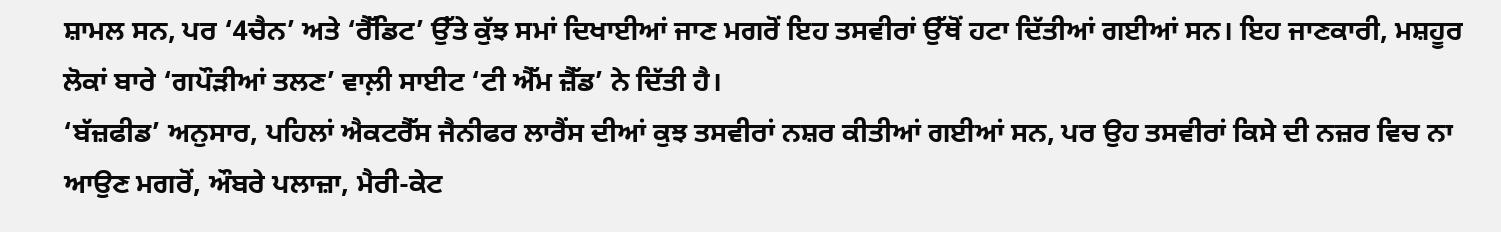ਸ਼ਾਮਲ ਸਨ, ਪਰ ‘4ਚੈਨ’ ਅਤੇ ‘ਰੈੱਡਿਟ’ ਉੱਤੇ ਕੁੱਝ ਸਮਾਂ ਦਿਖਾਈਆਂ ਜਾਣ ਮਗਰੋਂ ਇਹ ਤਸਵੀਰਾਂ ਉੱਥੋਂ ਹਟਾ ਦਿੱਤੀਆਂ ਗਈਆਂ ਸਨ। ਇਹ ਜਾਣਕਾਰੀ, ਮਸ਼ਹੂਰ ਲੋਕਾਂ ਬਾਰੇ ‘ਗਪੌੜੀਆਂ ਤਲਣ’ ਵਾਲ਼ੀ ਸਾਈਟ ‘ਟੀ ਐੱਮ ਜ਼ੈੱਡ’ ਨੇ ਦਿੱਤੀ ਹੈ।
‘ਬੱਜ਼ਫੀਡ’ ਅਨੁਸਾਰ, ਪਹਿਲਾਂ ਐਕਟਰੈੱਸ ਜੈਨੀਫਰ ਲਾਰੈਂਸ ਦੀਆਂ ਕੁਝ ਤਸਵੀਰਾਂ ਨਸ਼ਰ ਕੀਤੀਆਂ ਗਈਆਂ ਸਨ, ਪਰ ਉਹ ਤਸਵੀਰਾਂ ਕਿਸੇ ਦੀ ਨਜ਼ਰ ਵਿਚ ਨਾ ਆਉਣ ਮਗਰੋਂ, ਔਬਰੇ ਪਲਾਜ਼ਾ, ਮੈਰੀ-ਕੇਟ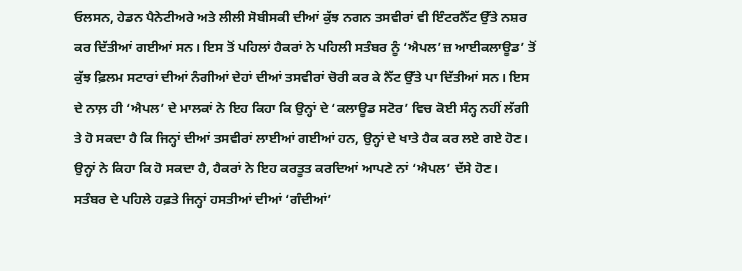ਓਲਸਨ, ਹੇਡਨ ਪੈਨੇਟੀਅਰੇ ਅਤੇ ਲੀਲੀ ਸੋਬੀਸਕੀ ਦੀਆਂ ਕੁੱਝ ਨਗਨ ਤਸਵੀਰਾਂ ਵੀ ਇੰਟਰਨੈੱਟ ਉੱਤੇ ਨਸ਼ਰ ਕਰ ਦਿੱਤੀਆਂ ਗਈਆਂ ਸਨ। ਇਸ ਤੋਂ ਪਹਿਲਾਂ ਹੈਕਰਾਂ ਨੇ ਪਹਿਲੀ ਸਤੰਬਰ ਨੂੰ ‘ਐਪਲ’ਜ਼ ਆਈਕਲਾਊਡ’ ਤੋਂ ਕੁੱਝ ਫ਼ਿਲਮ ਸਟਾਰਾਂ ਦੀਆਂ ਨੰਗੀਆਂ ਦੇਹਾਂ ਦੀਆਂ ਤਸਵੀਰਾਂ ਚੋਰੀ ਕਰ ਕੇ ਨੈੱਟ ਉੱਤੇ ਪਾ ਦਿੱਤੀਆਂ ਸਨ। ਇਸ ਦੇ ਨਾਲ਼ ਹੀ ‘ਐਪਲ’ ਦੇ ਮਾਲਕਾਂ ਨੇ ਇਹ ਕਿਹਾ ਕਿ ਉਨ੍ਹਾਂ ਦੇ ‘ਕਲਾਊਡ ਸਟੋਰ’ ਵਿਚ ਕੋਈ ਸੰਨ੍ਹ ਨਹੀਂ ਲੱਗੀ ਤੇ ਹੋ ਸਕਦਾ ਹੈ ਕਿ ਜਿਨ੍ਹਾਂ ਦੀਆਂ ਤਸਵੀਰਾਂ ਲਾਈਆਂ ਗਈਆਂ ਹਨ, ਉਨ੍ਹਾਂ ਦੇ ਖਾਤੇ ਹੈਕ ਕਰ ਲਏ ਗਏ ਹੋਣ। ਉਨ੍ਹਾਂ ਨੇ ਕਿਹਾ ਕਿ ਹੋ ਸਕਦਾ ਹੈ, ਹੈਕਰਾਂ ਨੇ ਇਹ ਕਰਤੂਤ ਕਰਦਿਆਂ ਆਪਣੇ ਨਾਂ ‘ਐਪਲ’ ਦੱਸੇ ਹੋਣ।
ਸਤੰਬਰ ਦੇ ਪਹਿਲੇ ਹਫ਼ਤੇ ਜਿਨ੍ਹਾਂ ਹਸਤੀਆਂ ਦੀਆਂ ‘ਗੰਦੀਆਂ’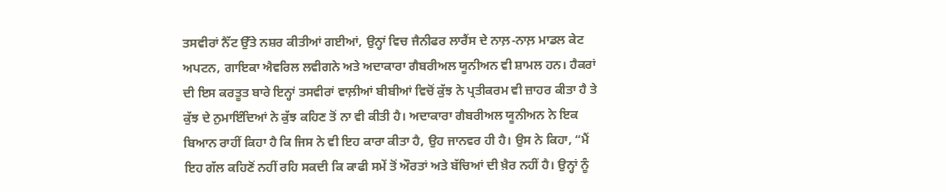ਤਸਵੀਰਾਂ ਨੈੱਟ ਉੱਤੇ ਨਸ਼ਰ ਕੀਤੀਆਂ ਗਈਆਂ, ਉਨ੍ਹਾਂ ਵਿਚ ਜੈਨੀਫਰ ਲਾਰੈਂਸ ਦੇ ਨਾਲ਼-ਨਾਲ਼ ਮਾਡਲ ਕੇਟ ਅਪਟਨ, ਗਾਇਕਾ ਐਵਰਿਲ ਲਵੀਗਨੇ ਅਤੇ ਅਦਾਕਾਰਾ ਗੈਬਰੀਅਲ ਯੂਨੀਅਨ ਵੀ ਸ਼ਾਮਲ ਹਨ। ਹੈਕਰਾਂ ਦੀ ਇਸ ਕਰਤੂਤ ਬਾਰੇ ਇਨ੍ਹਾਂ ਤਸਵੀਰਾਂ ਵਾਲ਼ੀਆਂ ਬੀਬੀਆਂ ਵਿਚੋਂ ਕੁੱਝ ਨੇ ਪ੍ਰਤੀਕਰਮ ਵੀ ਜ਼ਾਹਰ ਕੀਤਾ ਹੈ ਤੇ ਕੁੱਝ ਦੇ ਨੁਮਾਇੰਦਿਆਂ ਨੇ ਕੁੱਝ ਕਹਿਣ ਤੋਂ ਨਾ ਵੀ ਕੀਤੀ ਹੈ। ਅਦਾਕਾਰਾ ਗੈਬਰੀਅਲ ਯੂਨੀਅਨ ਨੇ ਇਕ ਬਿਆਨ ਰਾਹੀਂ ਕਿਹਾ ਹੈ ਕਿ ਜਿਸ ਨੇ ਵੀ ਇਹ ਕਾਰਾ ਕੀਤਾ ਹੈ, ਉਹ ਜਾਨਵਰ ਹੀ ਹੈ। ਉਸ ਨੇ ਕਿਹਾ, “ਮੈਂ ਇਹ ਗੱਲ ਕਹਿਣੋਂ ਨਹੀਂ ਰਹਿ ਸਕਦੀ ਕਿ ਕਾਫੀ ਸਮੇਂ ਤੋਂ ਔਰਤਾਂ ਅਤੇ ਬੱਚਿਆਂ ਦੀ ਖ਼ੈਰ ਨਹੀਂ ਹੈ। ਉਨ੍ਹਾਂ ਨੂੰ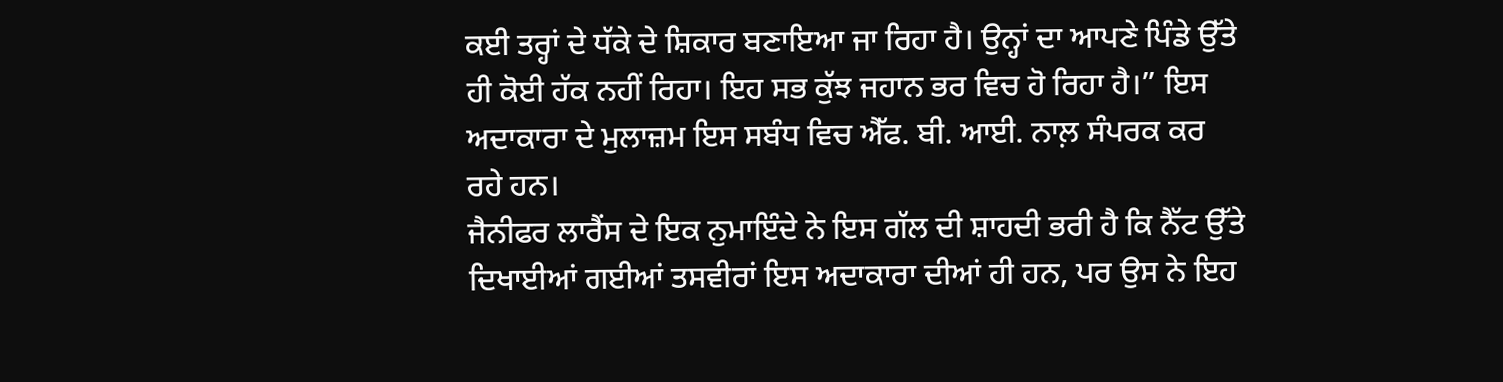ਕਈ ਤਰ੍ਹਾਂ ਦੇ ਧੱਕੇ ਦੇ ਸ਼ਿਕਾਰ ਬਣਾਇਆ ਜਾ ਰਿਹਾ ਹੈ। ਉਨ੍ਹਾਂ ਦਾ ਆਪਣੇ ਪਿੰਡੇ ਉੱਤੇ ਹੀ ਕੋਈ ਹੱਕ ਨਹੀਂ ਰਿਹਾ। ਇਹ ਸਭ ਕੁੱਝ ਜਹਾਨ ਭਰ ਵਿਚ ਹੋ ਰਿਹਾ ਹੈ।” ਇਸ ਅਦਾਕਾਰਾ ਦੇ ਮੁਲਾਜ਼ਮ ਇਸ ਸਬੰਧ ਵਿਚ ਐੱਫ. ਬੀ. ਆਈ. ਨਾਲ਼ ਸੰਪਰਕ ਕਰ ਰਹੇ ਹਨ।
ਜੈਨੀਫਰ ਲਾਰੈਂਸ ਦੇ ਇਕ ਨੁਮਾਇੰਦੇ ਨੇ ਇਸ ਗੱਲ ਦੀ ਸ਼ਾਹਦੀ ਭਰੀ ਹੈ ਕਿ ਨੈੱਟ ਉੱਤੇ ਦਿਖਾਈਆਂ ਗਈਆਂ ਤਸਵੀਰਾਂ ਇਸ ਅਦਾਕਾਰਾ ਦੀਆਂ ਹੀ ਹਨ, ਪਰ ਉਸ ਨੇ ਇਹ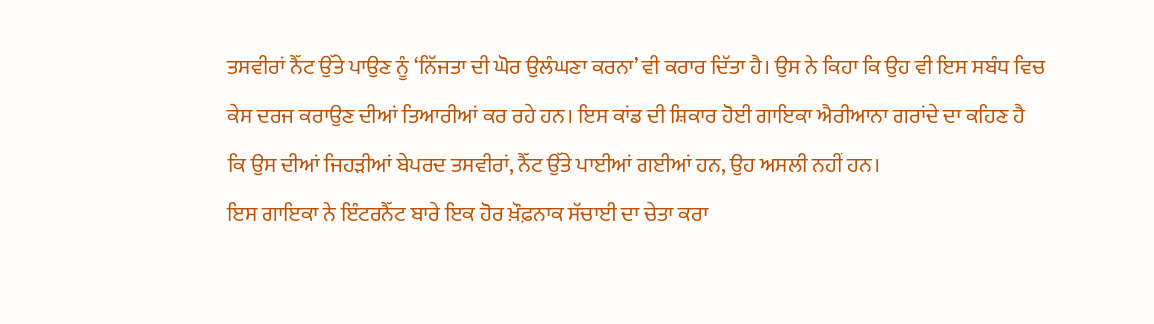ਤਸਵੀਰਾਂ ਨੈੱਟ ਉੱਤੇ ਪਾਉਣ ਨੂੰ ‘ਨਿੱਜਤਾ ਦੀ ਘੋਰ ਉਲੰਘਣਾ ਕਰਨਾ’ ਵੀ ਕਰਾਰ ਦਿੱਤਾ ਹੈ। ਉਸ ਨੇ ਕਿਹਾ ਕਿ ਉਹ ਵੀ ਇਸ ਸਬੰਧ ਵਿਚ ਕੇਸ ਦਰਜ ਕਰਾਉਣ ਦੀਆਂ ਤਿਆਰੀਆਂ ਕਰ ਰਹੇ ਹਨ। ਇਸ ਕਾਂਡ ਦੀ ਸ਼ਿਕਾਰ ਹੋਈ ਗਾਇਕਾ ਐਰੀਆਨਾ ਗਰਾਂਦੇ ਦਾ ਕਹਿਣ ਹੈ ਕਿ ਉਸ ਦੀਆਂ ਜਿਹੜੀਆਂ ਬੇਪਰਦ ਤਸਵੀਰਾਂ, ਨੈੱਟ ਉੱਤੇ ਪਾਈਆਂ ਗਈਆਂ ਹਨ, ਉਹ ਅਸਲੀ ਨਹੀਂ ਹਨ।
ਇਸ ਗਾਇਕਾ ਨੇ ਇੰਟਰਨੈੱਟ ਬਾਰੇ ਇਕ ਹੋਰ ਖ਼ੌਫ਼ਨਾਕ ਸੱਚਾਈ ਦਾ ਚੇਤਾ ਕਰਾ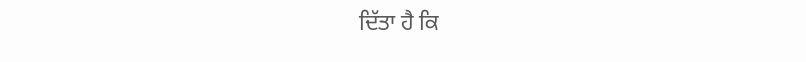ਦਿੱਤਾ ਹੈ ਕਿ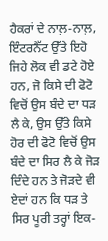ਹੈਕਰਾਂ ਦੇ ਨਾਲ਼-ਨਾਲ਼, ਇੰਟਰਨੈੱਟ ਉੱਤੇ ਇਹੋ ਜਿਹੇ ਲੋਕ ਵੀ ਡਟੇ ਹੋਏ ਹਨ, ਜੋ ਕਿਸੇ ਦੀ ਫੋਟੋ ਵਿਚੋਂ ਉਸ ਬੰਦੇ ਦਾ ਧੜ ਲੈ ਕੇ, ਉਸ ਉੱਤੇ ਕਿਸੇ ਹੋਰ ਦੀ ਫੋਟੋ ਵਿਚੋਂ ਉਸ ਬੰਦੇ ਦਾ ਸਿਰ ਲੈ ਕੇ ਜੋੜ ਦਿੰਦੇ ਹਨ ਤੇ ਜੋੜਦੇ ਵੀ ਏਦਾਂ ਹਨ ਕਿ ਧੜ ਤੇ ਸਿਰ ਪੂਰੀ ਤਰ੍ਹਾਂ ਇਕ-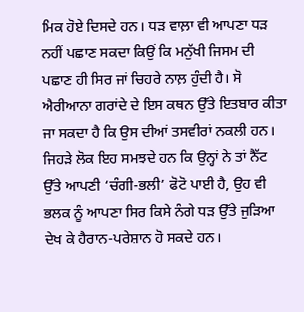ਮਿਕ ਹੋਏ ਦਿਸਦੇ ਹਨ। ਧੜ ਵਾਲ਼ਾ ਵੀ ਆਪਣਾ ਧੜ ਨਹੀਂ ਪਛਾਣ ਸਕਦਾ ਕਿਉਂ ਕਿ ਮਨੁੱਖੀ ਜਿਸਮ ਦੀ ਪਛਾਣ ਹੀ ਸਿਰ ਜਾਂ ਚਿਹਰੇ ਨਾਲ਼ ਹੁੰਦੀ ਹੈ। ਸੋ ਐਰੀਆਨਾ ਗਰਾਂਦੇ ਦੇ ਇਸ ਕਥਨ ਉੱਤੇ ਇਤਬਾਰ ਕੀਤਾ ਜਾ ਸਕਦਾ ਹੈ ਕਿ ਉਸ ਦੀਆਂ ਤਸਵੀਰਾਂ ਨਕਲੀ ਹਨ।
ਜਿਹੜੇ ਲੋਕ ਇਹ ਸਮਝਦੇ ਹਨ ਕਿ ਉਨ੍ਹਾਂ ਨੇ ਤਾਂ ਨੈੱਟ ਉੱਤੇ ਆਪਣੀ ‘ਚੰਗੀ-ਭਲੀ’ ਫੋਟੋ ਪਾਈ ਹੈ, ਉਹ ਵੀ ਭਲਕ ਨੂੰ ਆਪਣਾ ਸਿਰ ਕਿਸੇ ਨੰਗੇ ਧੜ ਉੱਤੇ ਜੁੜਿਆ ਦੇਖ ਕੇ ਹੈਰਾਨ-ਪਰੇਸ਼ਾਨ ਹੋ ਸਕਦੇ ਹਨ।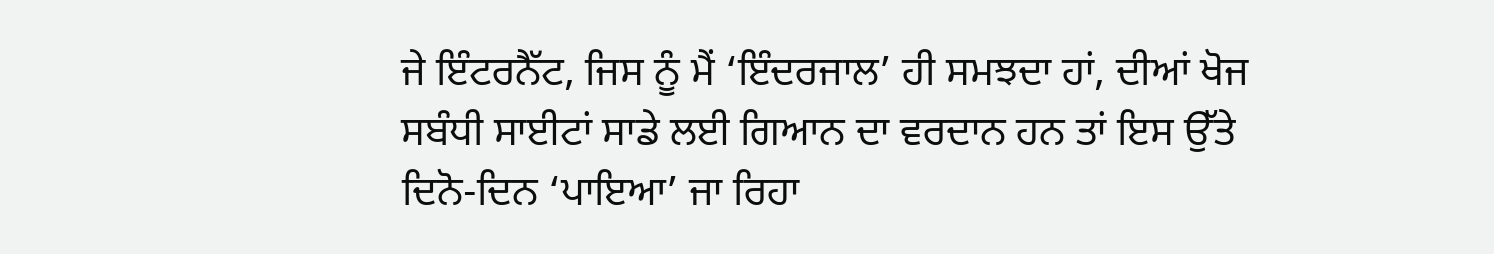ਜੇ ਇੰਟਰਨੈੱਟ, ਜਿਸ ਨੂੰ ਮੈਂ ‘ਇੰਦਰਜਾਲ’ ਹੀ ਸਮਝਦਾ ਹਾਂ, ਦੀਆਂ ਖੋਜ ਸਬੰਧੀ ਸਾਈਟਾਂ ਸਾਡੇ ਲਈ ਗਿਆਨ ਦਾ ਵਰਦਾਨ ਹਨ ਤਾਂ ਇਸ ਉੱਤੇ ਦਿਨੋ-ਦਿਨ ‘ਪਾਇਆ’ ਜਾ ਰਿਹਾ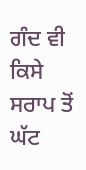ਗੰਦ ਵੀ ਕਿਸੇ ਸਰਾਪ ਤੋਂ ਘੱਟ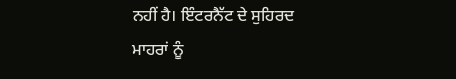ਨਹੀਂ ਹੈ। ਇੰਟਰਨੈੱਟ ਦੇ ਸੁਹਿਰਦ ਮਾਹਰਾਂ ਨੂੰ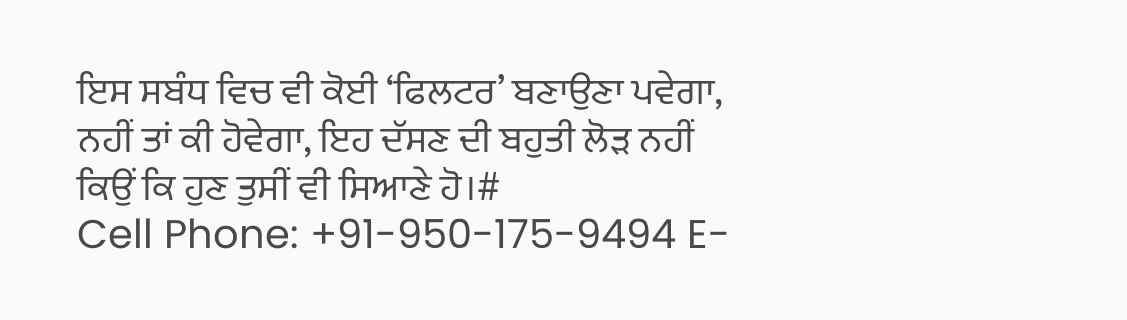ਇਸ ਸਬੰਧ ਵਿਚ ਵੀ ਕੋਈ ‘ਫਿਲਟਰ’ ਬਣਾਉਣਾ ਪਵੇਗਾ, ਨਹੀਂ ਤਾਂ ਕੀ ਹੋਵੇਗਾ, ਇਹ ਦੱਸਣ ਦੀ ਬਹੁਤੀ ਲੋੜ ਨਹੀਂ ਕਿਉਂ ਕਿ ਹੁਣ ਤੁਸੀਂ ਵੀ ਸਿਆਣੇ ਹੋ।#
Cell Phone: +91-950-175-9494 E-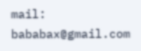mail: bababax@gmail.com